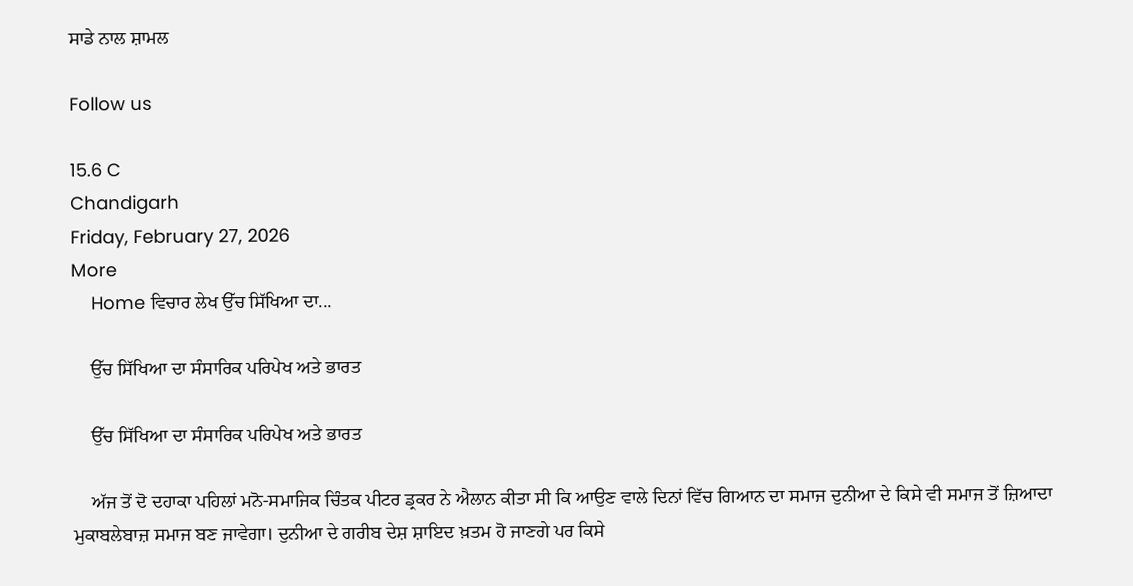ਸਾਡੇ ਨਾਲ ਸ਼ਾਮਲ

Follow us

15.6 C
Chandigarh
Friday, February 27, 2026
More
    Home ਵਿਚਾਰ ਲੇਖ ਉੱਚ ਸਿੱਖਿਆ ਦਾ...

    ਉੱਚ ਸਿੱਖਿਆ ਦਾ ਸੰਸਾਰਿਕ ਪਰਿਪੇਖ ਅਤੇ ਭਾਰਤ

    ਉੱਚ ਸਿੱਖਿਆ ਦਾ ਸੰਸਾਰਿਕ ਪਰਿਪੇਖ ਅਤੇ ਭਾਰਤ

    ਅੱਜ ਤੋਂ ਦੋ ਦਹਾਕਾ ਪਹਿਲਾਂ ਮਨੋ-ਸਮਾਜਿਕ ਚਿੰਤਕ ਪੀਟਰ ਡ੍ਰਕਰ ਨੇ ਐਲਾਨ ਕੀਤਾ ਸੀ ਕਿ ਆਉਣ ਵਾਲੇ ਦਿਨਾਂ ਵਿੱਚ ਗਿਆਨ ਦਾ ਸਮਾਜ ਦੁਨੀਆ ਦੇ ਕਿਸੇ ਵੀ ਸਮਾਜ ਤੋਂ ਜ਼ਿਆਦਾ ਮੁਕਾਬਲੇਬਾਜ਼ ਸਮਾਜ ਬਣ ਜਾਵੇਗਾ। ਦੁਨੀਆ ਦੇ ਗਰੀਬ ਦੇਸ਼ ਸ਼ਾਇਦ ਖ਼ਤਮ ਹੋ ਜਾਣਗੇ ਪਰ ਕਿਸੇ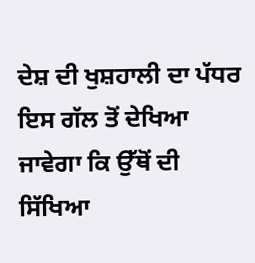ਦੇਸ਼ ਦੀ ਖੁਸ਼ਹਾਲੀ ਦਾ ਪੱਧਰ ਇਸ ਗੱਲ ਤੋਂ ਦੇਖਿਆ ਜਾਵੇਗਾ ਕਿ ਉੱਥੋਂ ਦੀ ਸਿੱਖਿਆ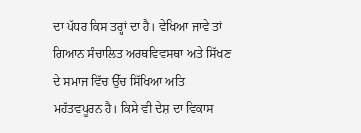ਦਾ ਪੱਧਰ ਕਿਸ ਤਰ੍ਹਾਂ ਦਾ ਹੈ। ਵੇਖਿਆ ਜਾਵੇ ਤਾਂ ਗਿਆਨ ਸੰਚਾਲਿਤ ਅਰਥਵਿਵਸਥਾ ਅਤੇ ਸਿੱਖਣ ਦੇ ਸਮਾਜ ਵਿੱਚ ਉੱਚ ਸਿੱਖਿਆ ਅਤਿ ਮਹੱਤਵਪੂਰਨ ਹੈ। ਕਿਸੇ ਵੀ ਦੇਸ਼ ਦਾ ਵਿਕਾਸ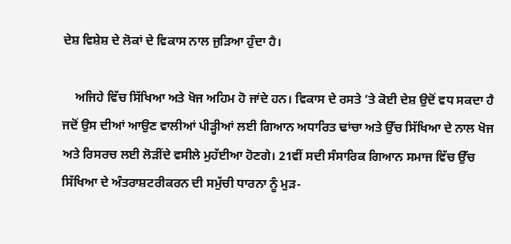ਦੇਸ਼ ਵਿਸ਼ੇਸ਼ ਦੇ ਲੋਕਾਂ ਦੇ ਵਿਕਾਸ ਨਾਲ ਜੁੜਿਆ ਹੁੰਦਾ ਹੈ।

    ਅਜਿਹੇ ਵਿੱਚ ਸਿੱਖਿਆ ਅਤੇ ਖੋਜ ਅਹਿਮ ਹੋ ਜਾਂਦੇ ਹਨ। ਵਿਕਾਸ ਦੇ ਰਸਤੇ ’ਤੇ ਕੋਈ ਦੇਸ਼ ਉਦੋਂ ਵਧ ਸਕਦਾ ਹੈ ਜਦੋਂ ਉਸ ਦੀਆਂ ਆਉਣ ਵਾਲੀਆਂ ਪੀੜ੍ਹੀਆਂ ਲਈ ਗਿਆਨ ਅਧਾਰਿਤ ਢਾਂਚਾ ਅਤੇ ਉੱਚ ਸਿੱਖਿਆ ਦੇ ਨਾਲ ਖੋਜ ਅਤੇ ਰਿਸਰਚ ਲਈ ਲੋੜੀਂਦੇ ਵਸੀਲੇ ਮੁਹੱਈਆ ਹੋਣਗੇ। 21ਵੀਂ ਸਦੀ ਸੰਸਾਰਿਕ ਗਿਆਨ ਸਮਾਜ ਵਿੱਚ ਉੱਚ ਸਿੱਖਿਆ ਦੇ ਅੰਤਰਾਸ਼ਟਰੀਕਰਨ ਦੀ ਸਮੁੱਚੀ ਧਾਰਨਾ ਨੂੰ ਮੁੜ-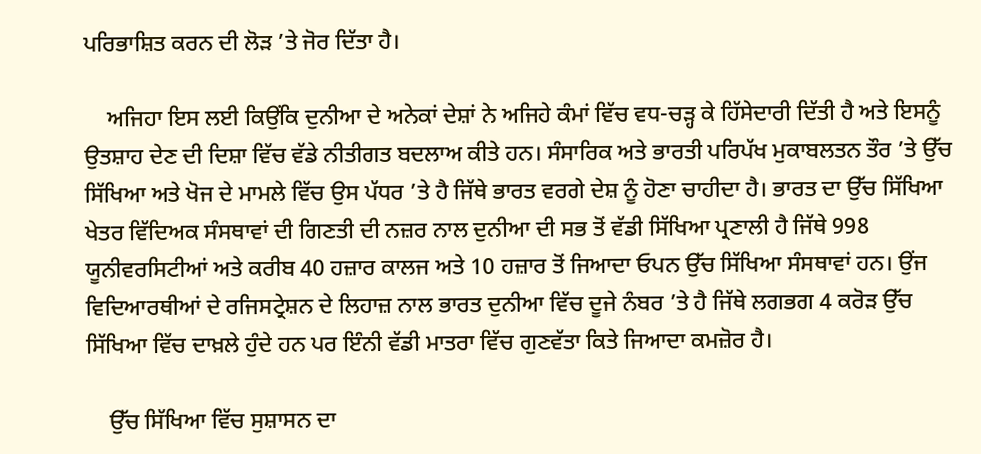ਪਰਿਭਾਸ਼ਿਤ ਕਰਨ ਦੀ ਲੋੜ ’ਤੇ ਜੋਰ ਦਿੱਤਾ ਹੈ।

    ਅਜਿਹਾ ਇਸ ਲਈ ਕਿਉਂਕਿ ਦੁਨੀਆ ਦੇ ਅਨੇਕਾਂ ਦੇਸ਼ਾਂ ਨੇ ਅਜਿਹੇ ਕੰਮਾਂ ਵਿੱਚ ਵਧ-ਚੜ੍ਹ ਕੇ ਹਿੱਸੇਦਾਰੀ ਦਿੱਤੀ ਹੈ ਅਤੇ ਇਸਨੂੰ ਉਤਸ਼ਾਹ ਦੇਣ ਦੀ ਦਿਸ਼ਾ ਵਿੱਚ ਵੱਡੇ ਨੀਤੀਗਤ ਬਦਲਾਅ ਕੀਤੇ ਹਨ। ਸੰਸਾਰਿਕ ਅਤੇ ਭਾਰਤੀ ਪਰਿਪੱਖ ਮੁਕਾਬਲਤਨ ਤੌਰ ’ਤੇ ਉੱਚ ਸਿੱਖਿਆ ਅਤੇ ਖੋਜ ਦੇ ਮਾਮਲੇ ਵਿੱਚ ਉਸ ਪੱਧਰ ’ਤੇ ਹੈ ਜਿੱਥੇ ਭਾਰਤ ਵਰਗੇ ਦੇਸ਼ ਨੂੰ ਹੋਣਾ ਚਾਹੀਦਾ ਹੈ। ਭਾਰਤ ਦਾ ਉੱਚ ਸਿੱਖਿਆ ਖੇਤਰ ਵਿੱਦਿਅਕ ਸੰਸਥਾਵਾਂ ਦੀ ਗਿਣਤੀ ਦੀ ਨਜ਼ਰ ਨਾਲ ਦੁਨੀਆ ਦੀ ਸਭ ਤੋਂ ਵੱਡੀ ਸਿੱਖਿਆ ਪ੍ਰਣਾਲੀ ਹੈ ਜਿੱਥੇ 998 ਯੂਨੀਵਰਸਿਟੀਆਂ ਅਤੇ ਕਰੀਬ 40 ਹਜ਼ਾਰ ਕਾਲਜ ਅਤੇ 10 ਹਜ਼ਾਰ ਤੋਂ ਜਿਆਦਾ ਓਪਨ ਉੱਚ ਸਿੱਖਿਆ ਸੰਸਥਾਵਾਂ ਹਨ। ਉਂਜ ਵਿਦਿਆਰਥੀਆਂ ਦੇ ਰਜਿਸਟ੍ਰੇਸ਼ਨ ਦੇ ਲਿਹਾਜ਼ ਨਾਲ ਭਾਰਤ ਦੁਨੀਆ ਵਿੱਚ ਦੂਜੇ ਨੰਬਰ ’ਤੇ ਹੈ ਜਿੱਥੇ ਲਗਭਗ 4 ਕਰੋੜ ਉੱਚ ਸਿੱਖਿਆ ਵਿੱਚ ਦਾਖ਼ਲੇ ਹੁੰਦੇ ਹਨ ਪਰ ਇੰਨੀ ਵੱਡੀ ਮਾਤਰਾ ਵਿੱਚ ਗੁਣਵੱਤਾ ਕਿਤੇ ਜਿਆਦਾ ਕਮਜ਼ੋਰ ਹੈ।

    ਉੱਚ ਸਿੱਖਿਆ ਵਿੱਚ ਸੁਸ਼ਾਸਨ ਦਾ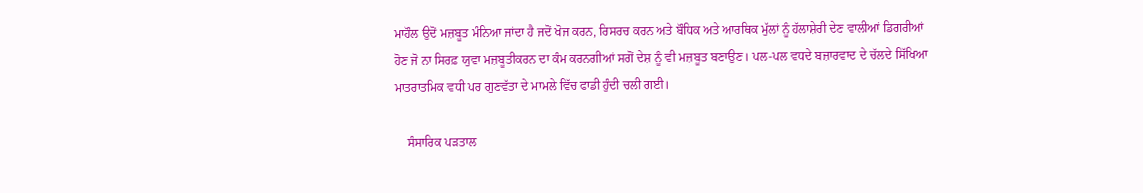ਮਾਹੌਲ ਉਦੋਂ ਮਜ਼ਬੂਤ ਮੰਨਿਆ ਜਾਂਦਾ ਹੈ ਜਦੋਂ ਖੋਜ ਕਰਨ, ਰਿਸਰਚ ਕਰਨ ਅਤੇ ਬੌਧਿਕ ਅਤੇ ਆਰਥਿਕ ਮੁੱਲਾਂ ਨੂੰ ਹੱਲਾਸ਼ੇਰੀ ਦੇਣ ਵਾਲੀਆਂ ਡਿਗਰੀਆਂ ਹੋਣ ਜੋ ਨਾ ਸਿਰਫ਼ ਯੁਵਾ ਮਜ਼ਬੂਤੀਕਰਨ ਦਾ ਕੰਮ ਕਰਨਗੀਆਂ ਸਗੋਂ ਦੇਸ਼ ਨੂੰ ਵੀ ਮਜ਼ਬੂਤ ਬਣਾਉਣ। ਪਲ-ਪਲ ਵਧਦੇ ਬਜ਼ਾਰਵਾਦ ਦੇ ਚੱਲਦੇ ਸਿੱਖਿਆ ਮਾਤਰਾਤਮਿਕ ਵਧੀ ਪਰ ਗੁਣਵੱਤਾ ਦੇ ਮਾਮਲੇ ਵਿੱਚ ਫਾਡੀ ਹੁੰਦੀ ਚਲੀ ਗਈ।

    ਸੰਸਾਰਿਕ ਪੜਤਾਲ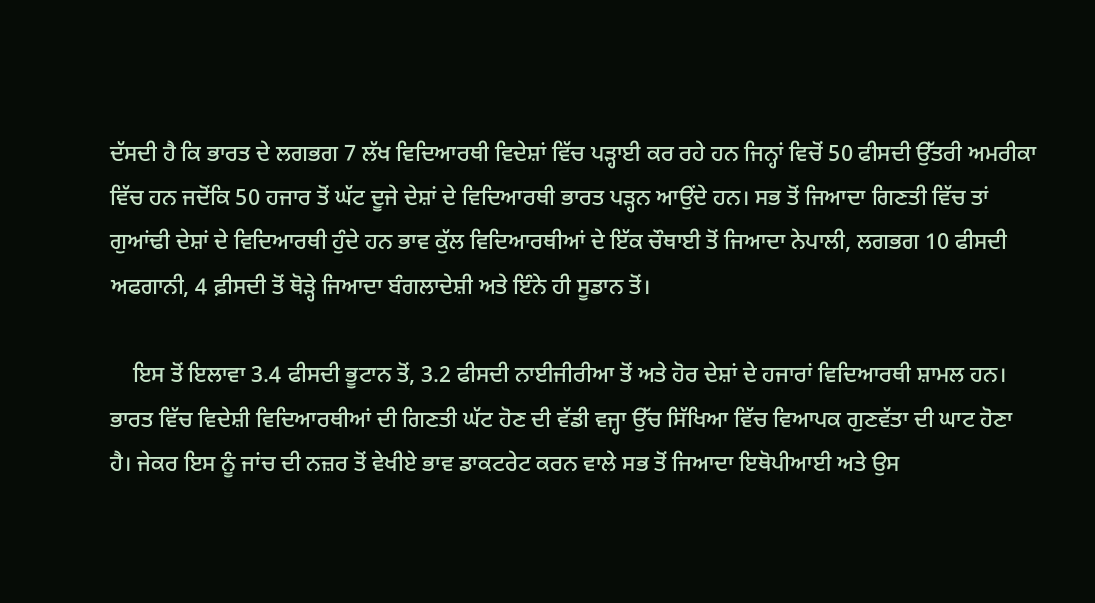ਦੱਸਦੀ ਹੈ ਕਿ ਭਾਰਤ ਦੇ ਲਗਭਗ 7 ਲੱਖ ਵਿਦਿਆਰਥੀ ਵਿਦੇਸ਼ਾਂ ਵਿੱਚ ਪੜ੍ਹਾਈ ਕਰ ਰਹੇ ਹਨ ਜਿਨ੍ਹਾਂ ਵਿਚੋਂ 50 ਫੀਸਦੀ ਉੱਤਰੀ ਅਮਰੀਕਾ ਵਿੱਚ ਹਨ ਜਦੋਂਕਿ 50 ਹਜਾਰ ਤੋਂ ਘੱਟ ਦੂਜੇ ਦੇਸ਼ਾਂ ਦੇ ਵਿਦਿਆਰਥੀ ਭਾਰਤ ਪੜ੍ਹਨ ਆਉਂਦੇ ਹਨ। ਸਭ ਤੋਂ ਜਿਆਦਾ ਗਿਣਤੀ ਵਿੱਚ ਤਾਂ ਗੁਆਂਢੀ ਦੇਸ਼ਾਂ ਦੇ ਵਿਦਿਆਰਥੀ ਹੁੰਦੇ ਹਨ ਭਾਵ ਕੁੱਲ ਵਿਦਿਆਰਥੀਆਂ ਦੇ ਇੱਕ ਚੌਥਾਈ ਤੋਂ ਜਿਆਦਾ ਨੇਪਾਲੀ, ਲਗਭਗ 10 ਫੀਸਦੀ ਅਫਗਾਨੀ, 4 ਫ਼ੀਸਦੀ ਤੋਂ ਥੋੜ੍ਹੇ ਜਿਆਦਾ ਬੰਗਲਾਦੇਸ਼ੀ ਅਤੇ ਇੰਨੇ ਹੀ ਸੂਡਾਨ ਤੋਂ।

    ਇਸ ਤੋਂ ਇਲਾਵਾ 3.4 ਫੀਸਦੀ ਭੂਟਾਨ ਤੋਂ, 3.2 ਫੀਸਦੀ ਨਾਈਜੀਰੀਆ ਤੋਂ ਅਤੇ ਹੋਰ ਦੇਸ਼ਾਂ ਦੇ ਹਜਾਰਾਂ ਵਿਦਿਆਰਥੀ ਸ਼ਾਮਲ ਹਨ। ਭਾਰਤ ਵਿੱਚ ਵਿਦੇਸ਼ੀ ਵਿਦਿਆਰਥੀਆਂ ਦੀ ਗਿਣਤੀ ਘੱਟ ਹੋਣ ਦੀ ਵੱਡੀ ਵਜ੍ਹਾ ਉੱਚ ਸਿੱਖਿਆ ਵਿੱਚ ਵਿਆਪਕ ਗੁਣਵੱਤਾ ਦੀ ਘਾਟ ਹੋਣਾ ਹੈ। ਜੇਕਰ ਇਸ ਨੂੰ ਜਾਂਚ ਦੀ ਨਜ਼ਰ ਤੋਂ ਵੇਖੀਏ ਭਾਵ ਡਾਕਟਰੇਟ ਕਰਨ ਵਾਲੇ ਸਭ ਤੋਂ ਜਿਆਦਾ ਇਥੋਪੀਆਈ ਅਤੇ ਉਸ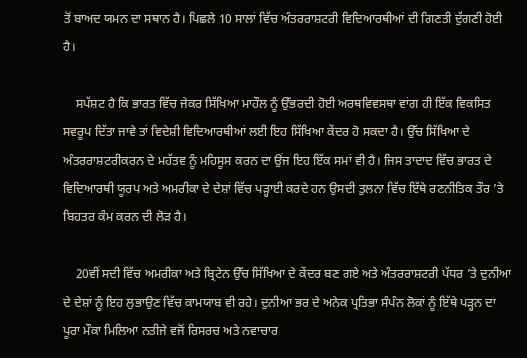ਤੋਂ ਬਾਅਦ ਯਮਨ ਦਾ ਸਥਾਨ ਹੈ। ਪਿਛਲੇ 10 ਸਾਲਾਂ ਵਿੱਚ ਅੰਤਰਰਾਸ਼ਟਰੀ ਵਿਦਿਆਰਥੀਆਂ ਦੀ ਗਿਣਤੀ ਦੁੱਗਣੀ ਹੋਈ ਹੈ।

    ਸਪੱਸ਼ਟ ਹੈ ਕਿ ਭਾਰਤ ਵਿੱਚ ਜੇਕਰ ਸਿੱਖਿਆ ਮਾਹੌਲ ਨੂੰ ਉੱਭਰਦੀ ਹੋਈ ਅਰਥਵਿਵਸਥਾ ਵਾਂਗ ਹੀ ਇੱਕ ਵਿਕਸਿਤ ਸਵਰੂਪ ਦਿੱਤਾ ਜਾਵੇ ਤਾਂ ਵਿਦੇਸ਼ੀ ਵਿਦਿਆਰਥੀਆਂ ਲਈ ਇਹ ਸਿੱਖਿਆ ਕੇਂਦਰ ਹੋ ਸਕਦਾ ਹੈ। ਉੱਚ ਸਿੱਖਿਆ ਦੇ ਅੰਤਰਰਾਸ਼ਟਰੀਕਰਨ ਦੇ ਮਹੱਤਵ ਨੂੰ ਮਹਿਸੂਸ ਕਰਨ ਦਾ ਉਂਜ ਇਹ ਇੱਕ ਸਮਾਂ ਵੀ ਹੈ। ਜਿਸ ਤਾਦਾਦ ਵਿੱਚ ਭਾਰਤ ਦੇ ਵਿਦਿਆਰਥੀ ਯੂਰਪ ਅਤੇ ਅਮਰੀਕਾ ਦੇ ਦੇਸ਼ਾਂ ਵਿੱਚ ਪੜ੍ਹਾਈ ਕਰਦੇ ਹਨ ਉਸਦੀ ਤੁਲਨਾ ਵਿੱਚ ਇੱਥੇ ਰਣਨੀਤਿਕ ਤੌਰ ’ਤੇ ਬਿਹਤਰ ਕੰਮ ਕਰਨ ਦੀ ਲੋੜ ਹੈ।

    20ਵੀਂ ਸਦੀ ਵਿੱਚ ਅਮਰੀਕਾ ਅਤੇ ਬ੍ਰਿਟੇਨ ਉੱਚ ਸਿੱਖਿਆ ਦੇ ਕੇਂਦਰ ਬਣ ਗਏ ਅਤੇ ਅੰਤਰਰਾਸ਼ਟਰੀ ਪੱਧਰ ’ਤੇ ਦੁਨੀਆ ਦੇ ਦੇਸ਼ਾਂ ਨੂੰ ਇਹ ਲੁਭਾਉਣ ਵਿੱਚ ਕਾਮਯਾਬ ਵੀ ਰਹੇ। ਦੁਨੀਆ ਭਰ ਦੇ ਅਨੇਕ ਪ੍ਰਤਿਭਾ ਸੰਪੰਨ ਲੋਕਾਂ ਨੂੰ ਇੱਥੇ ਪੜ੍ਹਨ ਦਾ ਪੂਰਾ ਮੌਕਾ ਮਿਲਿਆ ਨਤੀਜੇ ਵਜੋਂ ਰਿਸਰਚ ਅਤੇ ਨਵਾਚਾਰ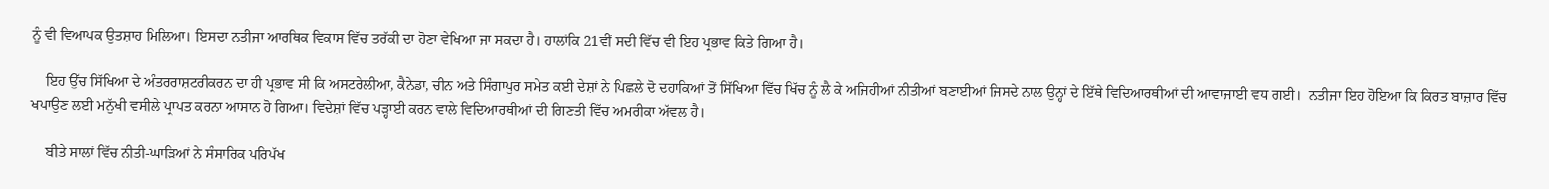ਨੂੰ ਵੀ ਵਿਆਪਕ ਉਤਸ਼ਾਹ ਮਿਲਿਆ। ਇਸਦਾ ਨਤੀਜਾ ਆਰਥਿਕ ਵਿਕਾਸ ਵਿੱਚ ਤਰੱਕੀ ਦਾ ਹੋਣਾ ਵੇਖਿਆ ਜਾ ਸਕਦਾ ਹੈ। ਹਾਲਾਂਕਿ 21ਵੀਂ ਸਦੀ ਵਿੱਚ ਵੀ ਇਹ ਪ੍ਰਭਾਵ ਕਿਤੇ ਗਿਆ ਹੈ।

    ਇਹ ਉੱਚ ਸਿੱਖਿਆ ਦੇ ਅੰਤਰਰਾਸ਼ਟਰੀਕਰਨ ਦਾ ਹੀ ਪ੍ਰਭਾਵ ਸੀ ਕਿ ਅਸਟਰੇਲੀਆ, ਕੈਨੇਡਾ, ਚੀਨ ਅਤੇ ਸਿੰਗਾਪੁਰ ਸਮੇਤ ਕਈ ਦੇਸ਼ਾਂ ਨੇ ਪਿਛਲੇ ਦੋ ਦਹਾਕਿਆਂ ਤੋਂ ਸਿੱਖਿਆ ਵਿੱਚ ਖਿੱਚ ਨੂੰ ਲੈ ਕੇ ਅਜਿਹੀਆਂ ਨੀਤੀਆਂ ਬਣਾਈਆਂ ਜਿਸਦੇ ਨਾਲ ਉਨ੍ਹਾਂ ਦੇ ਇੱਥੇ ਵਿਦਿਆਰਥੀਆਂ ਦੀ ਆਵਾਜਾਈ ਵਧ ਗਈ।  ਨਤੀਜਾ ਇਹ ਹੋਇਆ ਕਿ ਕਿਰਤ ਬਾਜ਼ਾਰ ਵਿੱਚ ਖਪਾਉਣ ਲਈ ਮਨੁੱਖੀ ਵਸੀਲੇ ਪ੍ਰਾਪਤ ਕਰਨਾ ਆਸਾਨ ਹੋ ਗਿਆ। ਵਿਦੇਸ਼ਾਂ ਵਿੱਚ ਪੜ੍ਹਾਈ ਕਰਨ ਵਾਲੇ ਵਿਦਿਆਰਥੀਆਂ ਦੀ ਗਿਣਤੀ ਵਿੱਚ ਅਮਰੀਕਾ ਅੱਵਲ ਹੈ।

    ਬੀਤੇ ਸਾਲਾਂ ਵਿੱਚ ਨੀਤੀ-ਘਾੜਿਆਂ ਨੇ ਸੰਸਾਰਿਕ ਪਰਿਪੱਖ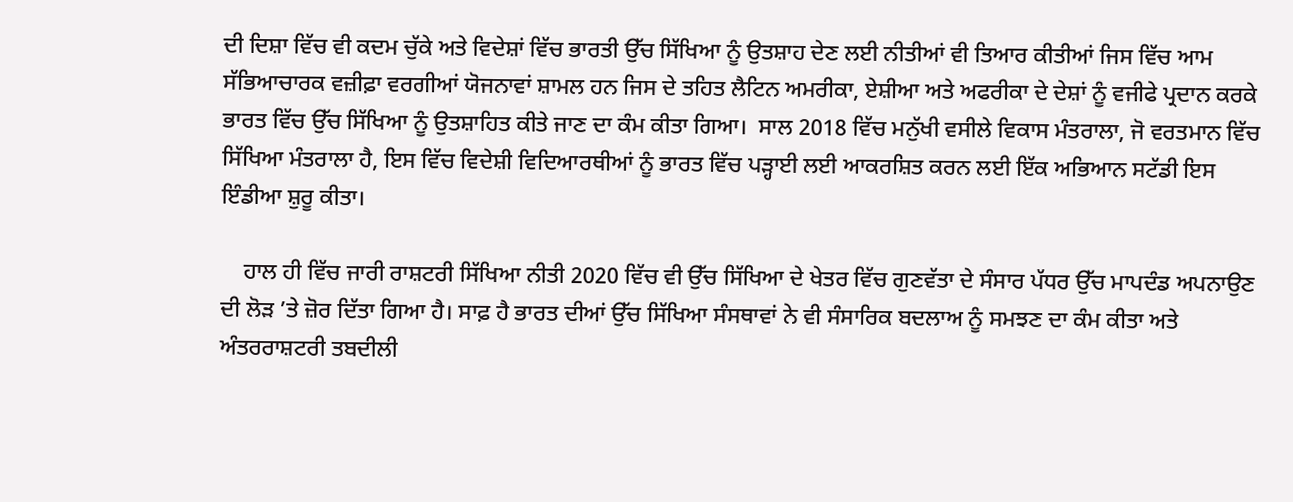ਦੀ ਦਿਸ਼ਾ ਵਿੱਚ ਵੀ ਕਦਮ ਚੁੱਕੇ ਅਤੇ ਵਿਦੇਸ਼ਾਂ ਵਿੱਚ ਭਾਰਤੀ ਉੱਚ ਸਿੱਖਿਆ ਨੂੰ ਉਤਸ਼ਾਹ ਦੇਣ ਲਈ ਨੀਤੀਆਂ ਵੀ ਤਿਆਰ ਕੀਤੀਆਂ ਜਿਸ ਵਿੱਚ ਆਮ ਸੱਭਿਆਚਾਰਕ ਵਜ਼ੀਫ਼ਾ ਵਰਗੀਆਂ ਯੋਜਨਾਵਾਂ ਸ਼ਾਮਲ ਹਨ ਜਿਸ ਦੇ ਤਹਿਤ ਲੈਟਿਨ ਅਮਰੀਕਾ, ਏਸ਼ੀਆ ਅਤੇ ਅਫਰੀਕਾ ਦੇ ਦੇਸ਼ਾਂ ਨੂੰ ਵਜੀਫੇ ਪ੍ਰਦਾਨ ਕਰਕੇ ਭਾਰਤ ਵਿੱਚ ਉੱਚ ਸਿੱਖਿਆ ਨੂੰ ਉਤਸ਼ਾਹਿਤ ਕੀਤੇ ਜਾਣ ਦਾ ਕੰਮ ਕੀਤਾ ਗਿਆ।  ਸਾਲ 2018 ਵਿੱਚ ਮਨੁੱਖੀ ਵਸੀਲੇ ਵਿਕਾਸ ਮੰਤਰਾਲਾ, ਜੋ ਵਰਤਮਾਨ ਵਿੱਚ ਸਿੱਖਿਆ ਮੰਤਰਾਲਾ ਹੈ, ਇਸ ਵਿੱਚ ਵਿਦੇਸ਼ੀ ਵਿਦਿਆਰਥੀਆਂ ਨੂੰ ਭਾਰਤ ਵਿੱਚ ਪੜ੍ਹਾਈ ਲਈ ਆਕਰਸ਼ਿਤ ਕਰਨ ਲਈ ਇੱਕ ਅਭਿਆਨ ਸਟੱਡੀ ਇਸ ਇੰਡੀਆ ਸ਼ੁਰੂ ਕੀਤਾ।

    ਹਾਲ ਹੀ ਵਿੱਚ ਜਾਰੀ ਰਾਸ਼ਟਰੀ ਸਿੱਖਿਆ ਨੀਤੀ 2020 ਵਿੱਚ ਵੀ ਉੱਚ ਸਿੱਖਿਆ ਦੇ ਖੇਤਰ ਵਿੱਚ ਗੁਣਵੱਤਾ ਦੇ ਸੰਸਾਰ ਪੱਧਰ ਉੱਚ ਮਾਪਦੰਡ ਅਪਨਾਉਣ ਦੀ ਲੋੜ ’ਤੇ ਜ਼ੋਰ ਦਿੱਤਾ ਗਿਆ ਹੈ। ਸਾਫ਼ ਹੈ ਭਾਰਤ ਦੀਆਂ ਉੱਚ ਸਿੱਖਿਆ ਸੰਸਥਾਵਾਂ ਨੇ ਵੀ ਸੰਸਾਰਿਕ ਬਦਲਾਅ ਨੂੰ ਸਮਝਣ ਦਾ ਕੰਮ ਕੀਤਾ ਅਤੇ ਅੰਤਰਰਾਸ਼ਟਰੀ ਤਬਦੀਲੀ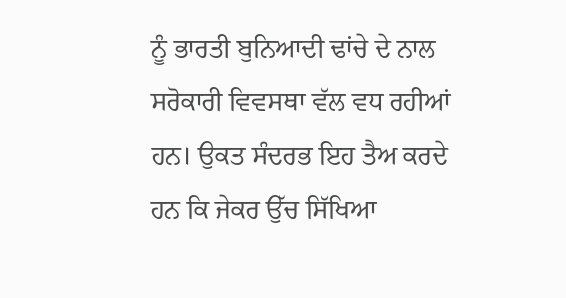ਨੂੰ ਭਾਰਤੀ ਬੁਨਿਆਦੀ ਢਾਂਚੇ ਦੇ ਨਾਲ ਸਰੋਕਾਰੀ ਵਿਵਸਥਾ ਵੱਲ ਵਧ ਰਹੀਆਂ ਹਨ। ਉਕਤ ਸੰਦਰਭ ਇਹ ਤੈਅ ਕਰਦੇ ਹਨ ਕਿ ਜੇਕਰ ਉੱਚ ਸਿੱਖਿਆ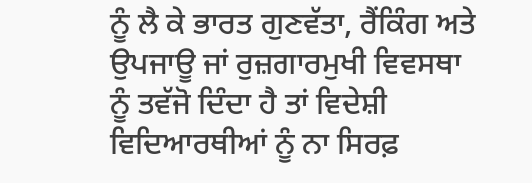ਨੂੰ ਲੈ ਕੇ ਭਾਰਤ ਗੁਣਵੱਤਾ, ਰੈਂਕਿੰਗ ਅਤੇ ਉਪਜਾਊ ਜਾਂ ਰੁਜ਼ਗਾਰਮੁਖੀ ਵਿਵਸਥਾ ਨੂੰ ਤਵੱਜੋ ਦਿੰਦਾ ਹੈ ਤਾਂ ਵਿਦੇਸ਼ੀ ਵਿਦਿਆਰਥੀਆਂ ਨੂੰ ਨਾ ਸਿਰਫ਼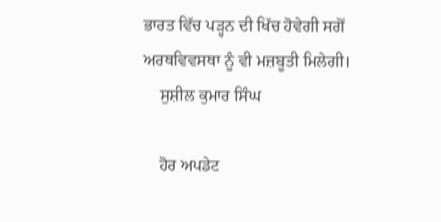ਭਾਰਤ ਵਿੱਚ ਪੜ੍ਹਨ ਦੀ ਖਿੱਚ ਹੋਵੇਗੀ ਸਗੋਂ ਅਰਥਵਿਵਸਥਾ ਨੂੰ ਵੀ ਮਜ਼ਬੂਤੀ ਮਿਲੇਗੀ।
    ਸੁਸ਼ੀਲ ਕੁਮਾਰ ਸਿੰਘ

    ਹੋਰ ਅਪਡੇਟ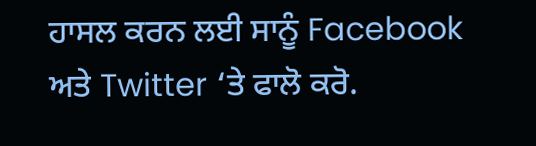ਹਾਸਲ ਕਰਨ ਲਈ ਸਾਨੂੰ Facebook ਅਤੇ Twitter ‘ਤੇ ਫਾਲੋ ਕਰੋ.